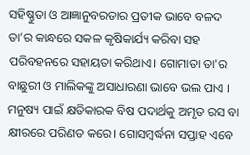ସହିଷ୍ଣୁତା ଓ ଆଜ୍ଞାନୁବରତାର ପ୍ରତୀକ ଭାବେ ବଳଦ ତା’ର କାନ୍ଧରେ ସକଳ କୃଷିକାର୍ଯ୍ୟ କରିବା ସହ ପରିବହନରେ ସହାୟତା କରିଥାଏ। ଗୋମାତା ତା'ର ବାଛୁରୀ ଓ ମାଲିକଙ୍କୁ ଅସାଧାରଣା ଭାବେ ଭଲ ପାଏ । ମନୁଷ୍ୟ ପାଇଁ କ୍ଷତିକାରକ ବିଷ ପଦାର୍ଥକୁ ଅମୃତ ରସ ବା କ୍ଷୀରରେ ପରିଣତ କରେ। ଗୋସମ୍ବର୍ଦ୍ଧନା ସପ୍ତାହ ଏବେ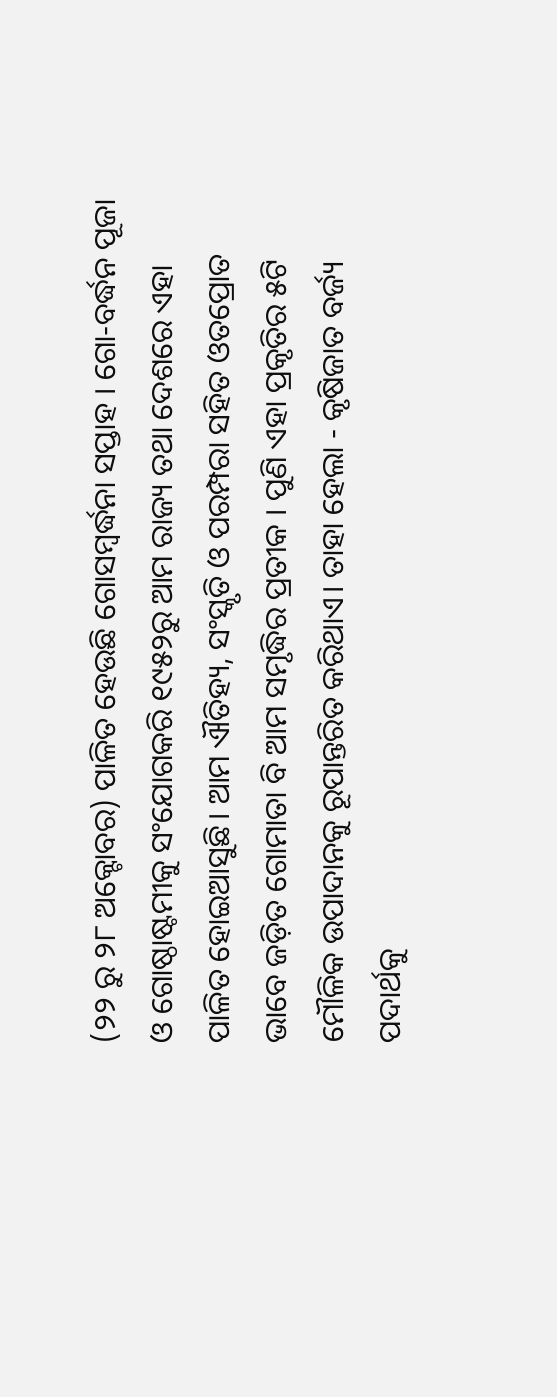(୨୨ ରୁ ୨୮ ଅକ୍ଟୋବର) ପାଳିତ ହେଉଛି ଗୋସମ୍ବର୍ଦ୍ଧନା ସପ୍ତାହ । ଗୋ-ବର୍ଦ୍ଧନ ପୂଜା ଓ ଗୋଷ୍ଠାଷ୍ଟମୀକୁ ସଂଯୋଗକରି ୧୯୫୨ରୁ ଆମ ରାଜ୍ୟ ତଥା ଦେଶରେ ଏହା ପାଳିତ ହୋଇଆସୁଛି। ଆମ ଐତିହ୍ୟ, ସଂସ୍କୃତି ଓ ପରମ୍ପରା ସହିତ ଓତପ୍ରୋତ ଭାବେ ଜଡ଼ିତ ଗୋମାତା ବି ଆମ ସମୃଦ୍ଧିର ପ୍ରତୀକ । ପୁଣି ଏହା ପ୍ରକୃତିର ୫ଟି ମୌଳିକ ଉପାଦାନକୁ ରୂପାନ୍ତରିତ କରିଥାଏ। ତାହା ହେଲା - କୃଷିଜାତ ବର୍ଜ୍ୟ ପଦାର୍ଥକୁ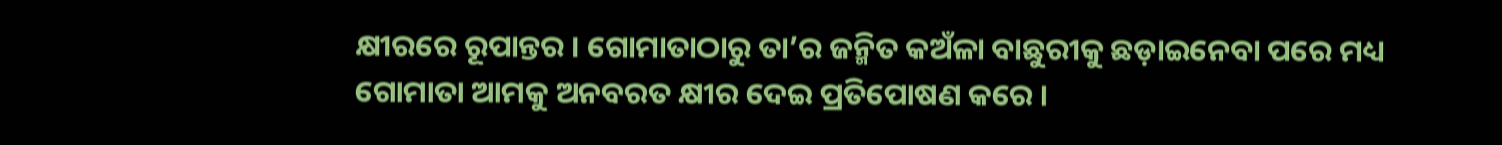କ୍ଷୀରରେ ରୂପାନ୍ତର । ଗୋମାତାଠାରୁ ତା’ର ଜନ୍ମିତ କଅଁଳା ବାଛୁରୀକୁ ଛଡ଼ାଇନେବା ପରେ ମଧ୍ୟ ଗୋମାତା ଆମକୁ ଅନବରତ କ୍ଷୀର ଦେଇ ପ୍ରତିପୋଷଣ କରେ ।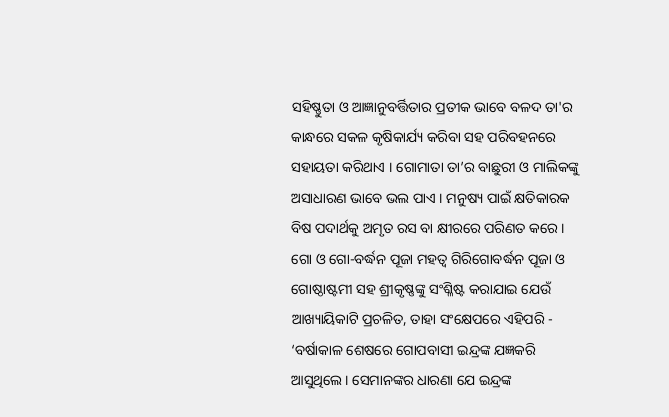ସହିଷ୍ଣୁତା ଓ ଆଜ୍ଞାନୁବର୍ତ୍ତିତାର ପ୍ରତୀକ ଭାବେ ବଳଦ ତା'ର କାନ୍ଧରେ ସକଳ କୃଷିକାର୍ଯ୍ୟ କରିବା ସହ ପରିବହନରେ ସହାୟତା କରିଥାଏ । ଗୋମାତା ତା’ର ବାଛୁରୀ ଓ ମାଲିକଙ୍କୁ ଅସାଧାରଣ ଭାବେ ଭଲ ପାଏ । ମନୁଷ୍ୟ ପାଇଁ କ୍ଷତିକାରକ ବିଷ ପଦାର୍ଥକୁ ଅମୃତ ରସ ବା କ୍ଷୀରରେ ପରିଣତ କରେ । ଗୋ ଓ ଗୋ-ବର୍ଦ୍ଧନ ପୂଜା ମହତ୍ଵ ଗିରିଗୋବର୍ଦ୍ଧନ ପୂଜା ଓ ଗୋଷ୍ଠାଷ୍ଟମୀ ସହ ଶ୍ରୀକୃଷ୍ଣଙ୍କୁ ସଂଶ୍ଳିଷ୍ଟ କରାଯାଇ ଯେଉଁ ଆଖ୍ୟାୟିକାଟି ପ୍ରଚଳିତ, ତାହା ସଂକ୍ଷେପରେ ଏହିପରି - ‘ବର୍ଷାକାଳ ଶେଷରେ ଗୋପବାସୀ ଇନ୍ଦ୍ରଙ୍କ ଯଜ୍ଞକରି ଆସୁଥିଲେ। ସେମାନଙ୍କର ଧାରଣା ଯେ ଇନ୍ଦ୍ରଙ୍କ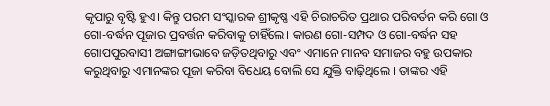କୃପାରୁ ବୃଷ୍ଟି ହୁଏ। କିନ୍ତୁ ପରମ ସଂସ୍କାରକ ଶ୍ରୀକୃଷ୍ଣ ଏହି ଚିରାଚରିତ ପ୍ରଥାର ପରିବର୍ତନ କରି ଗୋ ଓ ଗୋ-ବର୍ଦ୍ଧନ ପୂଜାର ପ୍ରବର୍ତ୍ତନ କରିବାକୁ ଚାହିଁଲେ। କାରଣ ଗୋ-ସମ୍ପଦ ଓ ଗୋ-ବର୍ଦ୍ଧନ ସହ ଗୋପପୁରବାସୀ ଅଙ୍ଗାଙ୍ଗୀଭାବେ ଜଡ଼ିତଥିବାରୁ ଏବଂ ଏମାନେ ମାନବ ସମାଜର ବହୁ ଉପକାର କରୁଥିବାରୁ ଏମାନଙ୍କର ପୂଜା କରିବା ବିଧେୟ ବୋଲି ସେ ଯୁକ୍ତି ବାଢ଼ିଥିଲେ । ତାଙ୍କର ଏହି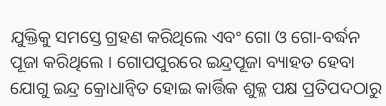ଯୁକ୍ତିକୁ ସମସ୍ତେ ଗ୍ରହଣ କରିଥିଲେ ଏବଂ ଗୋ ଓ ଗୋ-ବର୍ଦ୍ଧନ ପୂଜା କରିଥିଲେ । ଗୋପପୁରରେ ଇନ୍ଦ୍ରପୂଜା ବ୍ୟାହତ ହେବା ଯୋଗୁ ଇନ୍ଦ୍ର କ୍ରୋଧାନ୍ୱିତ ହୋଇ କାର୍ତ୍ତିକ ଶୁକ୍ଳ ପକ୍ଷ ପ୍ରତିପଦଠାରୁ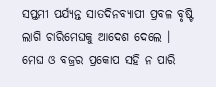ସପ୍ତମୀ ପର୍ଯ୍ୟନ୍ତ ସାତଦିନବ୍ୟାପୀ ପ୍ରବଳ ବୃଷ୍ଟି ଲାଗି ଚାରିମେଘକୁ ଆଦେଶ ଦେଲେ । ମେଘ ଓ ବଜ୍ରର ପ୍ରକୋପ ସହି ନ ପାରି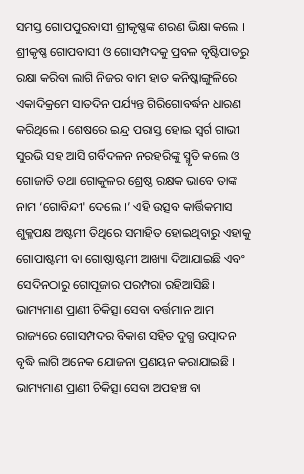ସମସ୍ତ ଗୋପପୁରବାସୀ ଶ୍ରୀକୃଷ୍ଣଙ୍କ ଶରଣ ଭିକ୍ଷା କଲେ । ଶ୍ରୀକୃଷ୍ଣ ଗୋପବାସୀ ଓ ଗୋସମ୍ପଦକୁ ପ୍ରବଳ ବୃଷ୍ଟିପାତରୁ ରକ୍ଷା କରିବା ଲାଗି ନିଜର ବାମ ହାତ କନିଷ୍କାଙ୍ଗୁଳିରେ ଏକାଦିକ୍ରମେ ସାତଦିନ ପର୍ଯ୍ୟନ୍ତ ଗିରିଗୋବର୍ଦ୍ଧନ ଧାରଣ କରିଥିଲେ । ଶେଷରେ ଇନ୍ଦ୍ର ପରାସ୍ତ ହୋଇ ସ୍ୱର୍ଗ ଗାଭୀ ସୁରଭି ସହ ଆସି ଗର୍ବିଦଳନ ନରହରିଙ୍କୁ ସ୍ମୃତି କଲେ ଓ ଗୋଜାତି ତଥା ଗୋକୁଳର ଶ୍ରେଷ୍ଠ ରକ୍ଷକ ଭାବେ ତାଙ୍କ ନାମ ‘ଗୋବିନ୍ଦୀ' ଦେଲେ ।’ ଏହି ଉତ୍ସବ କାର୍ତ୍ତିକମାସ ଶୁକ୍ଳପକ୍ଷ ଅଷ୍ଟମୀ ତିଥିରେ ସମାହିତ ହୋଇଥିବାରୁ ଏହାକୁ ଗୋପାଷ୍ଟମୀ ବା ଗୋଷ୍ଠାଷ୍ଟମୀ ଆଖ୍ୟା ଦିଆଯାଇଛି ଏବଂ ସେଦିନଠାରୁ ଗୋପୂଜାର ପରମ୍ପରା ରହିଆସିଛି। ଭାମ୍ୟମାଣ ପ୍ରାଣୀ ଚିକିତ୍ସା ସେବା ବର୍ତ୍ତମାନ ଆମ ରାଜ୍ୟରେ ଗୋସମ୍ପଦର ବିକାଶ ସହିତ ଦୁଗ୍ଧ ଉତ୍ପାଦନ ବୃଦ୍ଧି ଲାଗି ଅନେକ ଯୋଜନା ପ୍ରଣୟନ କରାଯାଇଛି । ଭାମ୍ୟମାଣ ପ୍ରାଣୀ ଚିକିତ୍ସା ସେବା ଅପହଞ୍ଚ ବା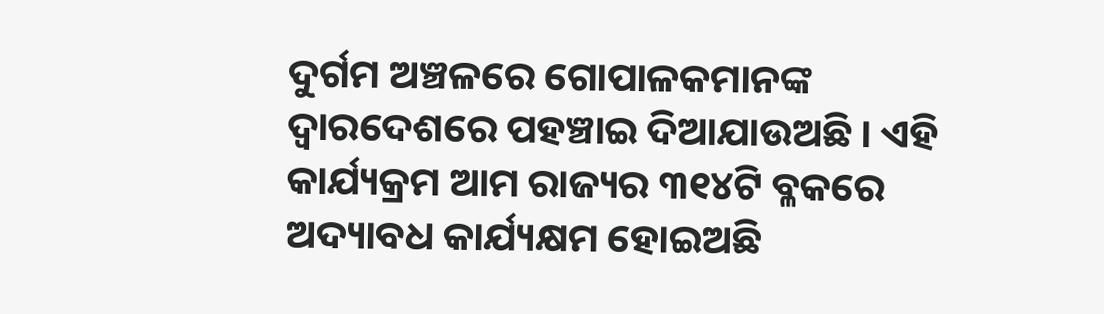ଦୁର୍ଗମ ଅଞ୍ଚଳରେ ଗୋପାଳକମାନଙ୍କ ଦ୍ଵାରଦେଶରେ ପହଞ୍ଚାଇ ଦିଆଯାଉଅଛି । ଏହି କାର୍ଯ୍ୟକ୍ରମ ଆମ ରାଜ୍ୟର ୩୧୪ଟି ବ୍ଳକରେ ଅଦ୍ୟାବଧ କାର୍ଯ୍ୟକ୍ଷମ ହୋଇଅଛି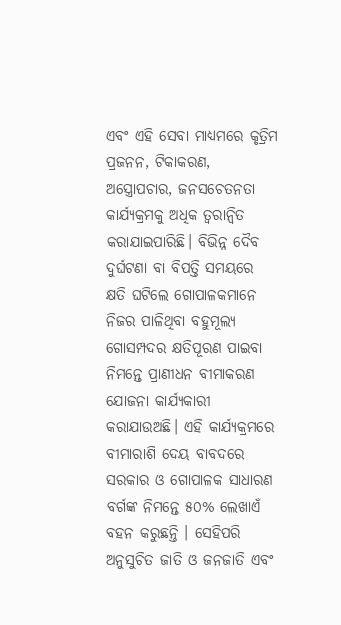ଏବଂ ଏହି ସେବା ମାଧ୍ୟମରେ କୃତ୍ରିମ ପ୍ରଜନନ, ଟିକାକରଣ, ଅସ୍ତ୍ରୋପଚାର, ଜନସଚେତନତା କାର୍ଯ୍ୟକ୍ରମକୁ ଅଧିକ ତ୍ଵରାନ୍ୱିତ କରାଯାଇପାରିଛି। ବିଭିନ୍ନ ଦୈବ ଦୁର୍ଘଟଣା ବା ବିପତ୍ତି ସମୟରେ କ୍ଷତି ଘଟିଲେ ଗୋପାଳକମାନେ ନିଜର ପାଳିଥିବା ବହୁମୂଲ୍ୟ ଗୋସମ୍ପଦର କ୍ଷତିପୂରଣ ପାଇବା ନିମନ୍ତେ ପ୍ରାଣୀଧନ ବୀମାକରଣ ଯୋଜନା କାର୍ଯ୍ୟକାରୀ କରାଯାଉଅଛି। ଏହି କାର୍ଯ୍ୟକ୍ରମରେ ବୀମାରାଶି ଦେୟ ବାବଦରେ ସରକାର ଓ ଗୋପାଳକ ସାଧାରଣ ବର୍ଗଙ୍କ ନିମନ୍ତେ ୫୦% ଲେଖାଏଁ ବହନ କରୁଛନ୍ତି । ସେହିପରି ଅନୁସୁଚିତ ଜାତି ଓ ଜନଜାତି ଏବଂ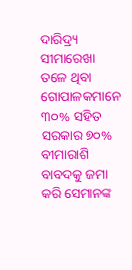ଦାରିଦ୍ର୍ୟ ସୀମାରେଖା ତଳେ ଥିବା ଗୋପାଳକମାନେ ୩୦% ସହିତ ସରକାର ୭୦% ବୀମାରାଶି ବାବଦକୁ ଜମା କରି ସେମାନଙ୍କ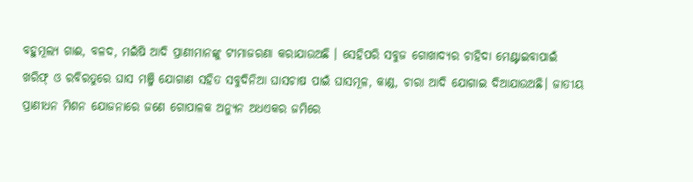ବହୁମୂଲ୍ୟ ଗାଈ, ବଳଦ, ମଇଁଷି ଆଦି ପ୍ରାଣୀମାନଙ୍କୁ ଟୀମାଜରଣା କରାଯାଉଅଛି । ସେହିପରି ସବୁଜ ଗୋଖାଦ୍ୟର ଚାହିଦା ମେଣ୍ଟାଇବାପାଇଁ ଖରିଫ୍ ଓ ରବିରତୁରେ ଘାସ ମଞ୍ଜି ଯୋଗାଣ ସହିତ ସବୁଦିନିଆ ଘାସଚାଷ ପାଇଁ ଘାସମୂଳ, କାଣ୍ଡ, ଚାରା ଆଦି ଯୋଗାଇ ଦିଆଯାଉଅଛି। ଜାତୀୟ ପ୍ରାଣୀଧନ ମିଶନ ଯୋଜନାରେ ଜଣେ ଗୋପାଳକ ଅନ୍ୟୁନ ଅଧଏକର ଜମିରେ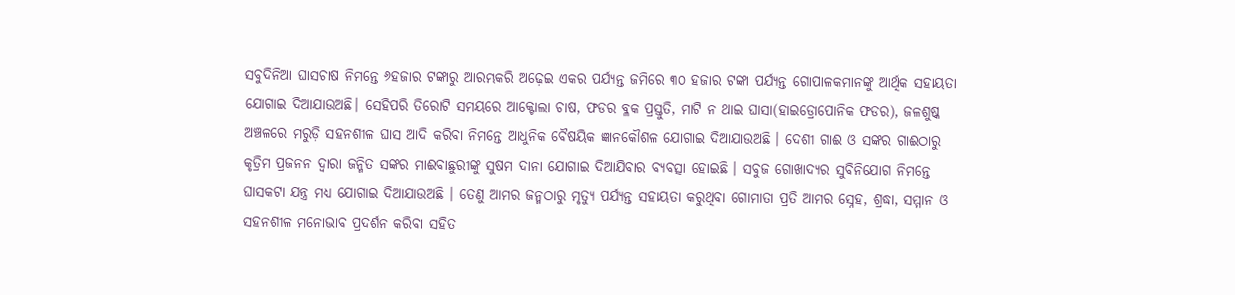ସବୁଦିନିଆ ଘାସଚାଷ ନିମନ୍ତେ ୬ହଜାର ଟଙ୍କାରୁ ଆରମ୍ଭକରି ଅଢ଼େଇ ଏକର ପର୍ଯ୍ୟନ୍ତ ଜମିରେ ୩୦ ହଜାର ଟଙ୍କା ପର୍ଯ୍ୟନ୍ତ ଗୋପାଳକମାନଙ୍କୁ ଆର୍ଥିକ ସହାୟତା ଯୋଗାଇ ଦିଆଯାଉଅଛି। ସେହିପରି ତିରୋଟି ସମୟରେ ଆକ୍ଟୋଲା ଚାଷ, ଫଡର ବ୍ଳକ ପ୍ରସ୍ତୁତି, ମାଟି ନ ଥାଇ ଘାସା(ହାଇଡ୍ରୋପୋନିକ ଫଡର), ଜଳଶୁଷ୍କ ଅଞ୍ଚଳରେ ମରୁଡ଼ି ସହନଶୀଳ ଘାସ ଆଦି କରିବା ନିମନ୍ତେ ଆଧୁନିକ ବୈଷୟିକ ଜ୍ଞାନକୌଶଳ ଯୋଗାଇ ଦିଆଯାଉଅଛି । ଦେଶୀ ଗାଈ ଓ ସଙ୍କର ଗାଈଠାରୁ କୃତ୍ରିମ ପ୍ରଜନନ ଦ୍ଵାରା ଜନ୍ମିତ ସଙ୍କର ମାଈବାଛୁରୀଙ୍କୁ ସୁଷମ ଦାନା ଯୋଗାଇ ଦିଆଯିବାର ବ୍ୟବତ୍ସା ହୋଇଛି । ସବୁଜ ଗୋଖାଦ୍ୟର ସୁବିନିଯୋଗ ନିମନ୍ତେ ଘାସକଟା ଯନ୍ତ୍ର ମଧ୍ୟ ଯୋଗାଇ ଦିଆଯାଉଅଛି । ତେଣୁ ଆମର ଜନ୍ମଠାରୁ ମୃତ୍ୟୁ ପର୍ଯ୍ୟନ୍ତ ସହାୟତା କରୁଥିବା ଗୋମାତା ପ୍ରତି ଆମର ସ୍ନେହ, ଶ୍ରଦ୍ଧା, ସମ୍ମାନ ଓ ସହନଶୀଳ ମନୋଭାବ ପ୍ରଦର୍ଶନ କରିବା ସହିତ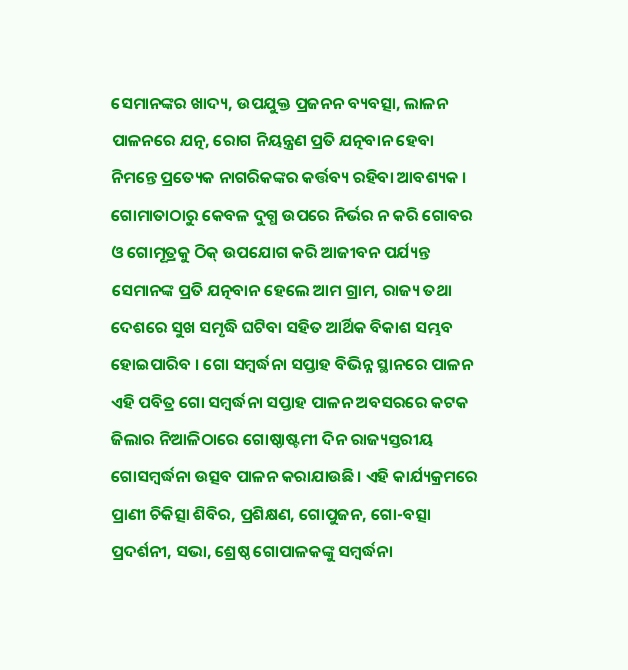ସେମାନଙ୍କର ଖାଦ୍ୟ, ଉପଯୁକ୍ତ ପ୍ରଜନନ ବ୍ୟବତ୍ସା, ଲାଳନ ପାଳନରେ ଯତ୍ନ, ରୋଗ ନିୟନ୍ତ୍ରଣ ପ୍ରତି ଯତ୍ନବାନ ହେବା ନିମନ୍ତେ ପ୍ରତ୍ୟେକ ନାଗରିକଙ୍କର କର୍ତ୍ତବ୍ୟ ରହିବା ଆବଶ୍ୟକ । ଗୋମାତାଠାରୁ କେବଳ ଦୁଗ୍ଧ ଉପରେ ନିର୍ଭର ନ କରି ଗୋବର ଓ ଗୋମୂତ୍ରକୁ ଠିକ୍ ଉପଯୋଗ କରି ଆଜୀବନ ପର୍ଯ୍ୟନ୍ତ ସେମାନଙ୍କ ପ୍ରତି ଯତ୍ନବାନ ହେଲେ ଆମ ଗ୍ରାମ, ରାଜ୍ୟ ତଥା ଦେଶରେ ସୁଖ ସମୃଦ୍ଧି ଘଟିବା ସହିତ ଆର୍ଥିକ ବିକାଶ ସମ୍ଭବ ହୋଇପାରିବ । ଗୋ ସମ୍ବର୍ଦ୍ଧନା ସପ୍ତାହ ବିଭିନ୍ନ ସ୍ଥାନରେ ପାଳନ ଏହି ପବିତ୍ର ଗୋ ସମ୍ବର୍ଦ୍ଧନା ସପ୍ତାହ ପାଳନ ଅବସରରେ କଟକ ଜିଲାର ନିଆଳିଠାରେ ଗୋଷ୍ଠାଷ୍ଟମୀ ଦିନ ରାଜ୍ୟସ୍ତରୀୟ ଗୋସମ୍ବର୍ଦ୍ଧନା ଉତ୍ସବ ପାଳନ କରାଯାଉଛି। ଏହି କାର୍ଯ୍ୟକ୍ରମରେ ପ୍ରାଣୀ ଚିକିତ୍ସା ଶିବିର, ପ୍ରଶିକ୍ଷଣ, ଗୋପୁଜନ, ଗୋ-ବତ୍ସା ପ୍ରଦର୍ଶନୀ, ସଭା, ଶ୍ରେଷ୍ଠ ଗୋପାଳକଙ୍କୁ ସମ୍ବର୍ଦ୍ଧନା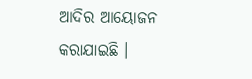ଆଦିର ଆୟୋଜନ କରାଯାଇଛି ।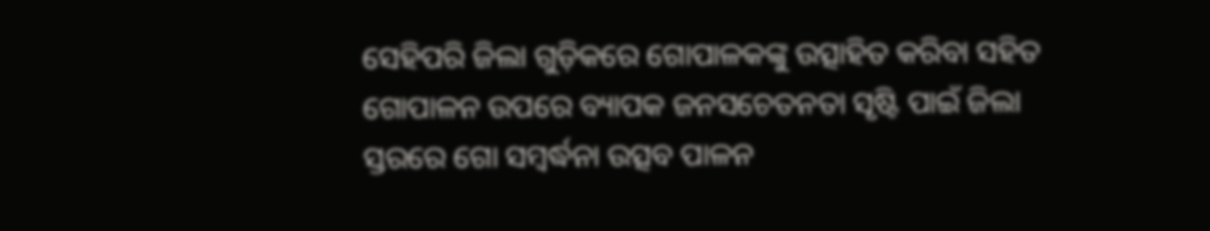ସେହିପରି ଜିଲା ଗୁଡ଼ିକରେ ଗୋପାଳକଙ୍କୁ ଉତ୍ସାହିତ କରିବା ସହିତ ଗୋପାଳନ ଉପରେ ବ୍ୟାପକ ଜନସଚେତନତା ସୃଷ୍ଟି ପାଇଁ ଜିଲା ସ୍ତରରେ ଗୋ ସମ୍ବର୍ଦ୍ଧନା ଉତ୍ସବ ପାଳନ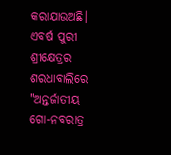କରାଯାଉଅଛି। ଏବର୍ଷ ପୁରୀ ଶ୍ରୀକ୍ଷେତ୍ରର ଶରଧାବାଲିରେ "ଅନ୍ତର୍ଜାତୀୟ ଗୋ-ନବରାତ୍ର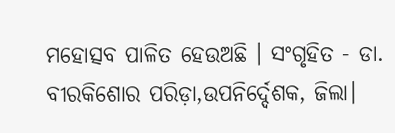ମହୋତ୍ସବ ପାଳିତ ହେଉଅଛି । ସଂଗୃହିତ - ଡା. ବୀରକିଶୋର ପରିଡ଼ା,ଉପନିର୍ଦ୍ଦେଶକ, ଜିଲା।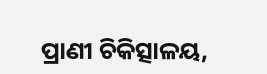ପ୍ରାଣୀ ଚିକିତ୍ସାଳୟ,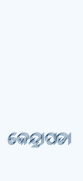କେନ୍ଦ୍ରାପଡା